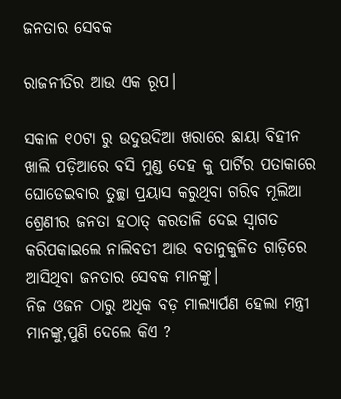ଜନତାର ସେବକ

ରାଜନୀତିର ଆଉ ଏକ ରୂପ।

ସକାଳ ୧୦ଟା ରୁ ଉଦୁଉଦିଆ ଖରାରେ ଛାୟା ବିହୀନ ଖାଲି ପଡ଼ିଆରେ ବସି ମୁଣ୍ଡ ଦେହ କୁ ପାର୍ଟିର ପତାକାରେ ଘୋଡେଇବାର ତୁଚ୍ଛା ପ୍ରୟାସ କରୁଥିବା ଗରିବ ମୂଲିଆ ଶ୍ରେଣୀର ଜନତା ହଠାତ୍ କରତାଳି ଦେଇ ସ୍ବାଗତ କରିପକାଇଲେ ନାଲିବତୀ ଆଉ ବତାନୁକୁଳିତ ଗାଡ଼ିରେ ଆସିଥିବା ଜନତାର ସେବକ ମାନଙ୍କୁ।
ନିଜ ଓଜନ ଠାରୁ ଅଧିକ ବଡ଼ ମାଲ୍ୟାର୍ପଣ ହେଲା ମନ୍ତ୍ରୀ ମାନଙ୍କୁ,ପୁଣି ଦେଲେ କିଏ ?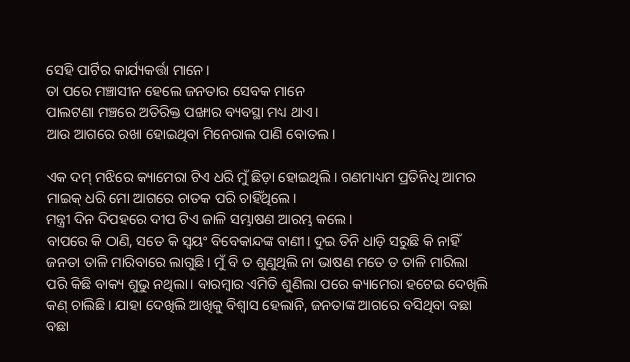ସେହି ପାର୍ଟିର କାର୍ଯ୍ୟକର୍ତ୍ତା ମାନେ।
ତା ପରେ ମଞ୍ଚାସୀନ ହେଲେ ଜନତାର ସେବକ ମାନେ
ପାଲଟଣା ମଞ୍ଚରେ ଅତିରିକ୍ତ ପଙ୍ଖାର ବ୍ୟବସ୍ଥା ମଧ୍ୟ ଥାଏ।
ଆଉ ଆଗରେ ରଖା ହୋଇଥିବା ମିନେରାଲ ପାଣି ବୋତଲ।

ଏକ ଦମ୍ ମଝିରେ କ୍ୟାମେରା ଟିଏ ଧରି ମୁଁ ଛିଡ଼ା ହୋଇଥିଲି। ଗଣମାଧ୍ୟମ ପ୍ରତିନିଧି ଆମର ମାଇକ୍ ଧରି ମୋ ଆଗରେ ଚାତକ ପରି ଚାହିଁଥିଲେ।
ମନ୍ତ୍ରୀ ଦିନ ଦିପହରେ ଦୀପ ଟିଏ ଜାଳି ସମ୍ଭାଷଣ ଆରମ୍ଭ କଲେ।
ବାପରେ କି ଠାଣି, ସତେ କି ସ୍ଵୟଂ ବିବେକାନ୍ଦଙ୍କ ବାଣୀ। ଦୁଇ ତିନି ଧାଡ଼ି ସରୁଛି କି ନାହିଁ ଜନତା ତାଳି ମାରିବାରେ ଲାଗୁଛି। ମୁଁ ବି ତ ଶୁଣୁଥିଲି ନା ଭାଷଣ ମତେ ତ ତାଳି ମାରିଲା ପରି କିଛି ବାକ୍ୟ ଶୁଭୁ ନଥିଲା। ବାରମ୍ବାର ଏମିତି ଶୁଣିଲା ପରେ କ୍ୟାମେରା ହଟେଇ ଦେଖିଲି କଣ୍ ଚାଲିଛି। ଯାହା ଦେଖିଲି ଆଖିକୁ ବିଶ୍ୱାସ ହେଲାନି, ଜନତାଙ୍କ ଆଗରେ ବସିଥିବା ବଛା ବଛା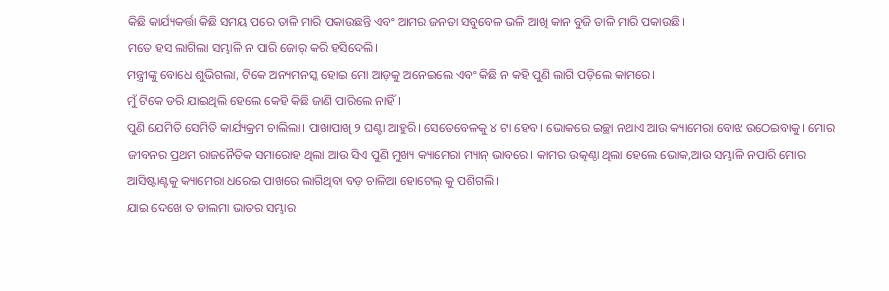କିଛି କାର୍ଯ୍ୟକର୍ତ୍ତା କିଛି ସମୟ ପରେ ତାଳି ମାରି ପକାଉଛନ୍ତି ଏବଂ ଆମର ଜନତା ସବୁବେଳ ଭଳି ଆଖି କାନ ବୁଜି ତାଳି ମାରି ପକାଉଛି।
ମତେ ହସ ଲାଗିଲା ସମ୍ଭାଳି ନ ପାରି ଜୋର୍ କରି ହସିଦେଲି।
ମନ୍ତ୍ରୀଙ୍କୁ ବୋଧେ ଶୁଭିଗଲା, ଟିକେ ଅନ୍ୟମନସ୍କ ହୋଇ ମୋ ଆଡ଼କୁ ଅନେଇଲେ ଏବଂ କିଛି ନ କହି ପୁଣି ଲାଗି ପଡ଼ିଲେ କାମରେ।
ମୁଁ ଟିକେ ଡରି ଯାଇଥିଲି ହେଲେ କେହି କିଛି ଜାଣି ପାରିଲେ ନାହିଁ।
ପୁଣି ଯେମିତି ସେମିତି କାର୍ଯ୍ୟକ୍ରମ ଚାଲିଲା। ପାଖାପାଖି ୨ ଘଣ୍ଟା ଆହୁରି। ସେତେବେଳକୁ ୪ ଟା ହେବ। ଭୋକରେ ଇଚ୍ଛା ନଥାଏ ଆଉ କ୍ୟାମେରା ବୋଝ ଉଠେଇବାକୁ। ମୋର ଜୀବନର ପ୍ରଥମ ରାଜନୈତିକ ସମାରୋହ ଥିଲା ଆଉ ସିଏ ପୁଣି ମୁଖ୍ୟ କ୍ୟାମେରା ମ୍ୟାନ୍ ଭାବରେ। କାମର ଉତ୍କଣ୍ଠା ଥିଲା ହେଲେ ଭୋକ,ଆଉ ସମ୍ଭାଳି ନପାରି ମୋର ଆସିଷ୍ଟାଣ୍ଟକୁ କ୍ୟାମେରା ଧରେଇ ପାଖରେ ଲାଗିଥିବା ବଡ଼ ଚାଳିଆ ହୋଟେଲ୍ କୁ ପଶିଗଲି।
ଯାଇ ଦେଖେ ତ ଡାଲମା ଭାତର ସମ୍ଭାର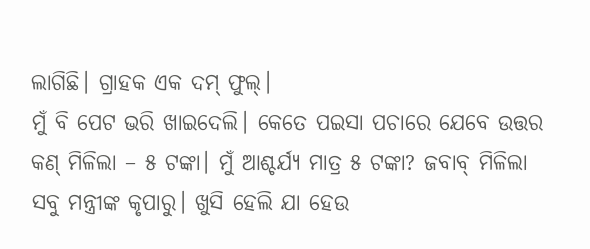ଲାଗିଛି। ଗ୍ରାହକ ଏକ ଦମ୍ ଫୁଲ୍।
ମୁଁ ବି ପେଟ ଭରି ଖାଇଦେଲି। କେତେ ପଇସା ପଚାରେ ଯେବେ ଉତ୍ତର କଣ୍ ମିଳିଲା – ୫ ଟଙ୍କା। ମୁଁ ଆଶ୍ଚର୍ଯ୍ୟ ମାତ୍ର ୫ ଟଙ୍କା? ଜବାବ୍ ମିଳିଲା ସବୁ ମନ୍ତ୍ରୀଙ୍କ କୃପାରୁ। ଖୁସି ହେଲି ଯା ହେଉ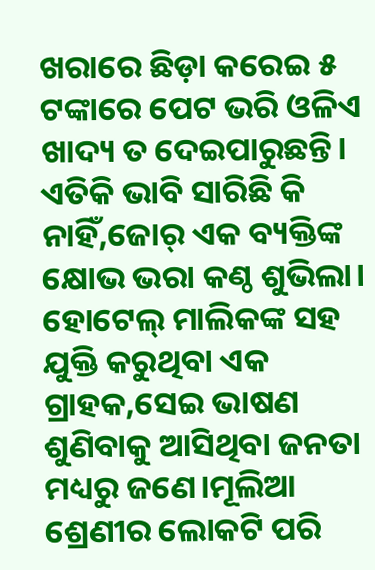ଖରାରେ ଛିଡ଼ା କରେଇ ୫ ଟଙ୍କାରେ ପେଟ ଭରି ଓଳିଏ ଖାଦ୍ୟ ତ ଦେଇପାରୁଛନ୍ତି। ଏତିକି ଭାବି ସାରିଛି କି ନାହିଁ,ଜୋର୍ ଏକ ବ୍ୟକ୍ତିଙ୍କ କ୍ଷୋଭ ଭରା କଣ୍ଠ ଶୁଭିଲା। ହୋଟେଲ୍ ମାଲିକଙ୍କ ସହ ଯୁକ୍ତି କରୁଥିବା ଏକ ଗ୍ରାହକ,ସେଇ ଭାଷଣ ଶୁଣିବାକୁ ଆସିଥିବା ଜନତା ମଧ୍ୟରୁ ଜଣେ।ମୂଲିଆ ଶ୍ରେଣୀର ଲୋକଟି ପରି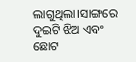ଲାଗୁଥିଲା।ସାଙ୍ଗରେ ଦୁଇଟି ଝିଅ ଏବଂ ଛୋଟ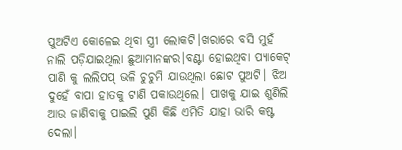ପୁଅଟିଏ କୋଳେଇ ଥିବା ସ୍ତ୍ରୀ ଲୋକଟି।ଖରାରେ ବସି ମୁହଁ ନାଲି ପଡ଼ିଯାଇଥିଲା ଛୁଆମାନଙ୍କର।ବଣ୍ଟା ହୋଇଥିବା ପ୍ୟାକେଟ୍ ପାଣି କୁ ଲଲିପପ୍ ଭଳି ଚୁଚୁମି ଯାଉଥିଲା ଛୋଟ ପୁଅଟି। ଝିଅ ଦୁହେଁ ବାପା ହାତକୁ ଟାଣି ପକାଉଥିଲେ। ପାଖକୁ ଯାଇ ଶୁଣିଲି ଆଉ ଜାଣିବାକୁ ପାଇଲି ପୁଣି କିଛି ଏମିତି ଯାହା ଭାରି କଷ୍ଟ ଦେଲା।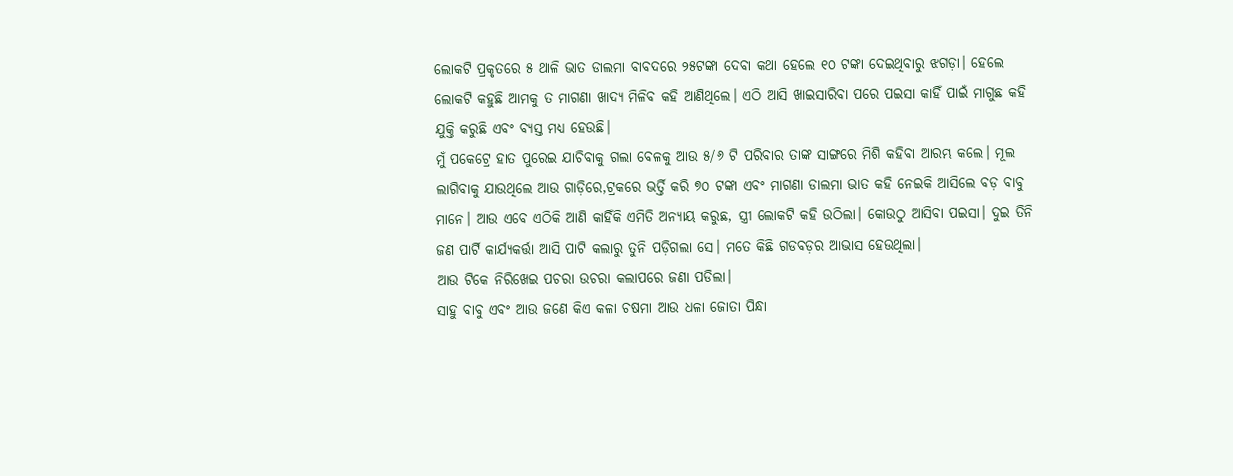ଲୋକଟି ପ୍ରକୃତରେ ୫ ଥାଳି ଭାତ ଡାଲମା ବାବଦରେ ୨୫ଟଙ୍କା ଦେବା କଥା ହେଲେ ୧୦ ଟଙ୍କା ଦେଇଥିବାରୁ ଝଗଡ଼ା। ହେଲେ ଲୋକଟି କହୁଛି ଆମକୁ ତ ମାଗଣା ଖାଦ୍ୟ ମିଳିବ କହି ଆଣିଥିଲେ। ଏଠି ଆସି ଖାଇସାରିବା ପରେ ପଇସା କାହିଁ ପାଇଁ ମାଗୁଛ କହି ଯୁକ୍ତି କରୁଛି ଏବଂ ବ୍ୟସ୍ତ ମଧ୍ୟ ହେଉଛି।
ମୁଁ ପକେଟ୍ରେ ହାତ ପୁରେଇ ଯାଚିବାକୁ ଗଲା ବେଳକୁ ଆଉ ୫/୬ ଟି ପରିବାର ତାଙ୍କ ସାଙ୍ଗରେ ମିଶି କହିବା ଆରମ୍ଭ କଲେ। ମୂଲ ଲାଗିବାକୁ ଯାଉଥିଲେ ଆଉ ଗାଡ଼ିରେ,ଟ୍ରକରେ ଭର୍ତ୍ତି କରି ୭୦ ଟଙ୍କା ଏବଂ ମାଗଣା ଡାଲମା ଭାତ କହି ନେଇକି ଆସିଲେ ବଡ଼ ବାବୁ ମାନେ। ଆଉ ଏବେ ଏଠିକି ଆଣି କାହିଁକି ଏମିତି ଅନ୍ୟାୟ କରୁଛ, ସ୍ତ୍ରୀ ଲୋକଟି କହି ଉଠିଲା। କୋଉଠୁ ଆସିବା ପଇସା। ଦୁଇ ତିନି ଜଣ ପାର୍ଟି କାର୍ଯ୍ୟକର୍ତ୍ତା ଆସି ପାଟି କଲାରୁ ତୁନି ପଡ଼ିଗଲା ସେ। ମତେ କିଛି ଗଡବଡ଼ର ଆଭାସ ହେଉଥିଲା।
ଆଉ ଟିକେ ନିରିଖେଇ ପଚରା ଉଚରା କଲାପରେ ଜଣା ପଡିଲା।
ସାହୁ ବାବୁ ଏବଂ ଆଉ ଜଣେ କିଏ କଳା ଚଷମା ଆଉ ଧଳା ଜୋତା ପିନ୍ଧା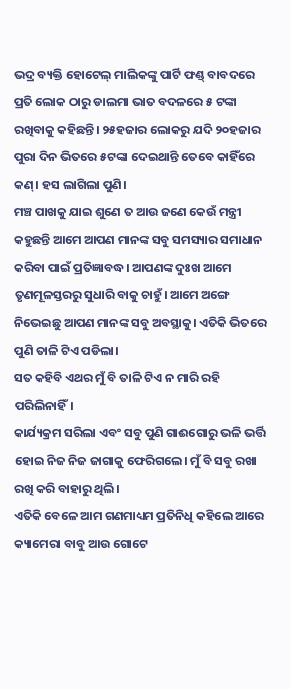ଭଦ୍ର ବ୍ୟକ୍ତି ହୋଟେଲ୍ ମାଲିକଙ୍କୁ ପାର୍ଟି ଫଣ୍ଡ୍ ବାବଦରେ ପ୍ରତି ଲୋକ ଠାରୁ ଡାଲମା ଭାତ ବଦଳରେ ୫ ଟଙ୍କା ରଖିବାକୁ କହିଛନ୍ତି। ୨୫ହଜାର ଲୋକରୁ ଯଦି ୨୦ହଜାର ପୁରା ଦିନ ଭିତରେ ୫ଟଙ୍କା ଦେଇଥାନ୍ତି ତେବେ କାହିଁରେ କଣ୍। ହସ ଲାଗିଲା ପୁଣି।
ମଞ୍ଚ ପାଖକୁ ଯାଇ ଶୁଣେ ତ ଆଉ ଜଣେ କେଉଁ ମନ୍ତ୍ରୀ କହୁଛନ୍ତି ଆମେ ଆପଣ ମାନଙ୍କ ସବୁ ସମସ୍ୟାର ସମାଧାନ କରିବା ପାଇଁ ପ୍ରତିଜ୍ଞାବଦ୍ଧ। ଆପଣଙ୍କ ଦୁଃଖ ଆମେ ତୃଣମୂଳସ୍ତରରୁ ସୁଧାରି ବାକୁ ଚାହୁଁ। ଆମେ ଅଙ୍ଗେ ନିଭେଇଛୁ ଆପଣ ମାନଙ୍କ ସବୁ ଅବସ୍ଥାକୁ। ଏତିକି ଭିତରେ ପୁଣି ତାଳି ଟିଏ ପଡିଲା।
ସତ କହିବି ଏଥର ମୁଁ ବି ତାଳି ଟିଏ ନ ମାରି ରହି ପରିଲିନାହିଁ।
କାର୍ଯ୍ୟକ୍ରମ ସରିଲା ଏବଂ ସବୁ ପୁଣି ଗାଈଗୋରୁ ଭଳି ଭର୍ତ୍ତି ହୋଇ ନିଜ ନିଜ ଜାଗାକୁ ଫେରିଗଲେ। ମୁଁ ବି ସବୁ ରଖା ରଖି କରି ବାହାରୁ ଥିଲି।
ଏତିକି ବେଳେ ଆମ ଗଣମାଧ୍ୟମ ପ୍ରତିନିଧି କହିଲେ ଆରେ କ୍ୟାମେରା ବାବୁ ଆଉ ଗୋଟେ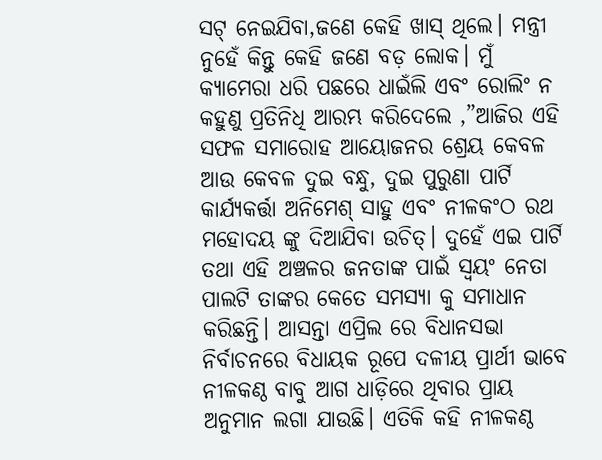ସଟ୍ ନେଇଯିବା,ଜଣେ କେହି ଖାସ୍ ଥିଲେ। ମନ୍ତ୍ରୀ ନୁହେଁ କିନ୍ତୁ କେହି ଜଣେ ବଡ଼ ଲୋକ। ମୁଁ କ୍ୟାମେରା ଧରି ପଛରେ ଧାଇଁଲି ଏବଂ ରୋଲିଂ ନ କହୁଣୁ ପ୍ରତିନିଧି ଆରମ୍ଭ କରିଦେଲେ ,”ଆଜିର ଏହି ସଫଳ ସମାରୋହ ଆୟୋଜନର ଶ୍ରେୟ କେବଳ ଆଉ କେବଳ ଦୁଇ ବନ୍ଧୁ, ଦୁଇ ପୁରୁଣା ପାର୍ଟି କାର୍ଯ୍ୟକର୍ତ୍ତା ଅନିମେଶ୍ ସାହୁ ଏବଂ ନୀଳକଂଠ ରଥ ମହୋଦୟ ଙ୍କୁ ଦିଆଯିବା ଉଚିତ୍। ଦୁହେଁ ଏଇ ପାର୍ଟି ତଥା ଏହି ଅଞ୍ଚଳର ଜନତାଙ୍କ ପାଇଁ ସ୍ଵୟଂ ନେତା ପାଲଟି ତାଙ୍କର କେତେ ସମସ୍ୟା କୁ ସମାଧାନ କରିଛନ୍ତି। ଆସନ୍ତା ଏପ୍ରିଲ ରେ ବିଧାନସଭା ନିର୍ବାଚନରେ ବିଧାୟକ ରୂପେ ଦଳୀୟ ପ୍ରାର୍ଥୀ ଭାବେ ନୀଳକଣ୍ଠ ବାବୁ ଆଗ ଧାଡ଼ିରେ ଥିବାର ପ୍ରାୟ ଅନୁମାନ ଲଗା ଯାଉଛି। ଏତିକି କହି ନୀଳକଣ୍ଠ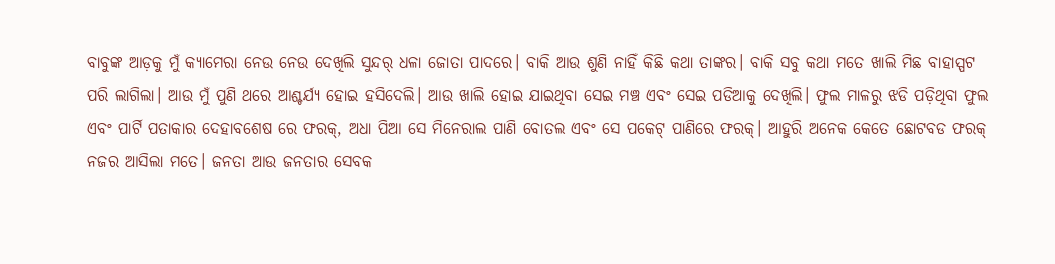ବାବୁଙ୍କ ଆଡ଼କୁ ମୁଁ କ୍ୟାମେରା ନେଉ ନେଉ ଦେଖିଲି ସୁନ୍ଦର୍ ଧଳା ଜୋତା ପାଦରେ। ବାକି ଆଉ ଶୁଣି ନାହିଁ କିଛି କଥା ତାଙ୍କର। ବାକି ସବୁ କଥା ମତେ ଖାଲି ମିଛ ବାହାସ୍ପଟ ପରି ଲାଗିଲା। ଆଉ ମୁଁ ପୁଣି ଥରେ ଆଶ୍ଚର୍ଯ୍ୟ ହୋଇ ହସିଦେଲି। ଆଉ ଖାଲି ହୋଇ ଯାଇଥିବା ସେଇ ମଞ୍ଚ ଏବଂ ସେଇ ପଡିଆକୁ ଦେଖିଲି। ଫୁଲ ମାଳରୁ ଝଡି ପଡ଼ିଥିବା ଫୁଲ ଏବଂ ପାର୍ଟି ପତାକାର ଦେହାବଶେଷ ରେ ଫରକ୍, ଅଧା ପିଆ ସେ ମିନେରାଲ ପାଣି ବୋତଲ ଏବଂ ସେ ପକେଟ୍ ପାଣିରେ ଫରକ୍। ଆହୁରି ଅନେକ କେତେ ଛୋଟବଡ ଫରକ୍ ନଜର ଆସିଲା ମତେ। ଜନତା ଆଉ ଜନତାର ସେବକ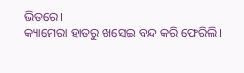ଭିତରେ।
କ୍ୟାମେରା ହାତରୁ ଖସେଇ ବନ୍ଦ କରି ଫେରିଲି।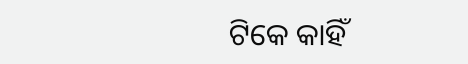ଟିକେ କାହିଁ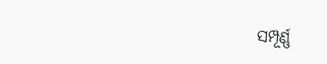ସମ୍ପୂର୍ଣ୍ଣ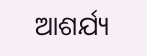ଆଶର୍ଯ୍ୟ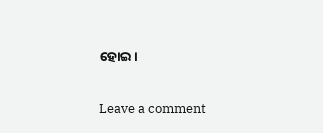ହୋଇ।

Leave a comment